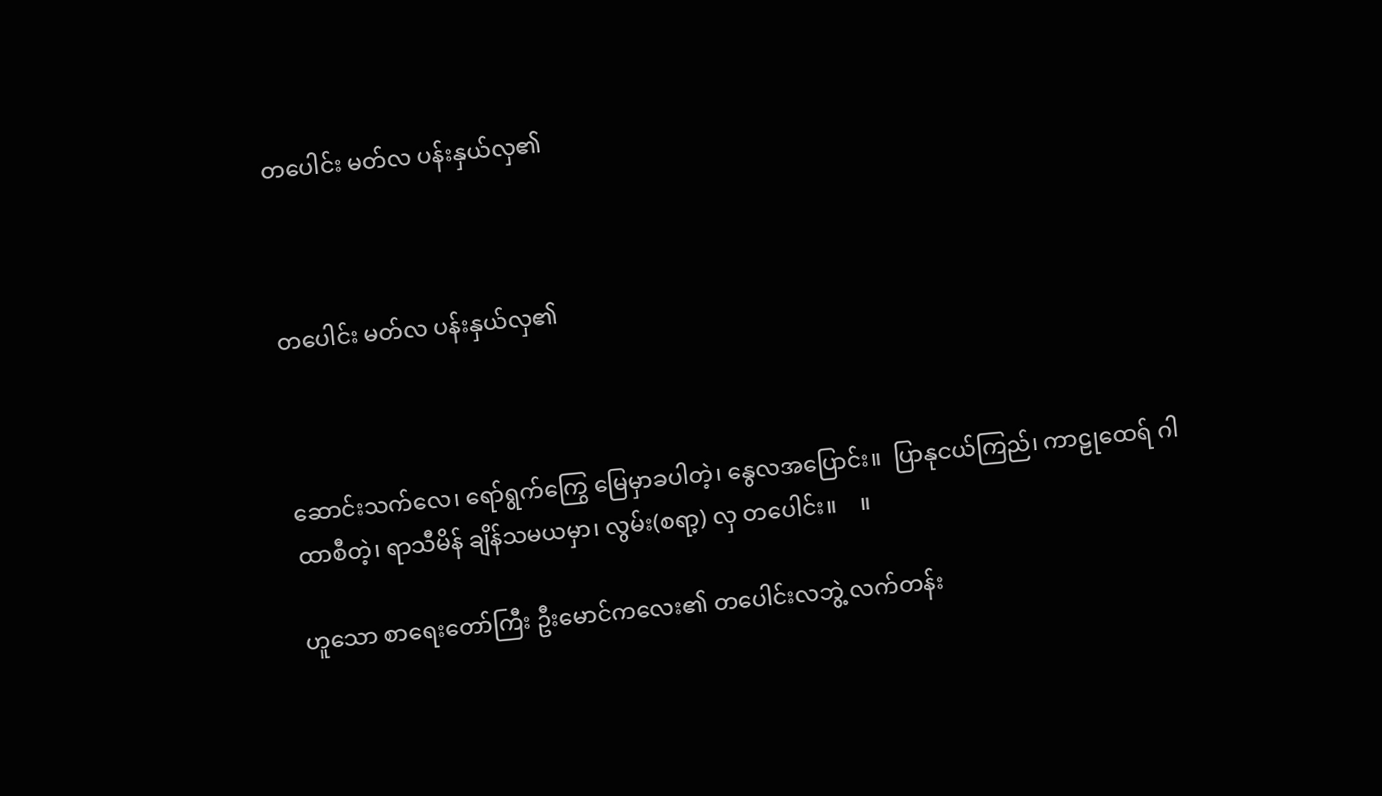တပေါင်း မတ်လ ပန်းနှယ်လှ၏



တပေါင်း မတ်လ ပန်းနှယ်လှ၏



ဆောင်းသက်လေ၊ ရော်ရွက်ကြွေ မြေမှာခပါတဲ့၊ နွေလအပြောင်း။  ပြာနုငယ်ကြည်၊ ကာဠုထေရ် ဂါထာစီတဲ့၊ ရာသီမိန် ချိန်သမယမှာ၊ လွမ်း(စရာ့) လှ တပေါင်း။    ။

ဟူသော စာရေးတော်ကြီး ဦးမောင်ကလေး၏ တပေါင်းလဘွဲ့ လက်တန်း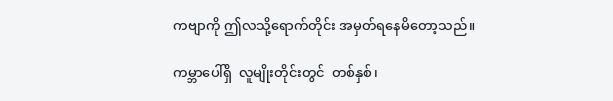ကဗျာကို ဤလသို့ရောက်တိုင်း အမှတ်ရနေမိတော့သည်။

ကမ္ဘာပေါ်ရှိ  လူမျိုးတိုင်းတွင်  တစ်နှစ်၊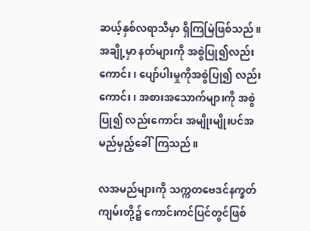ဆယ့်နှစ်လရာသီမှာ ရှိကြမြဲဖြစ်သည်။ အချို့မှာ နတ်များကို အစွဲပြု၍လည်းကောင်း၊ ပျော်ပါးမှုကိုအစွဲပြု၍ လည်းကောင်း၊ အစားအသောက်များကို အစွဲပြု၍ လည်းကောင်း အမျိုးမျိုးပင်အမည်မှည့်ခေါ်ကြသည်။

လအမည်များကို သက္ကတဗေဒင်နက္ခတ်ကျမ်းတို့၌ ကောင်းကင်ပြင်တွင်ဖြစ်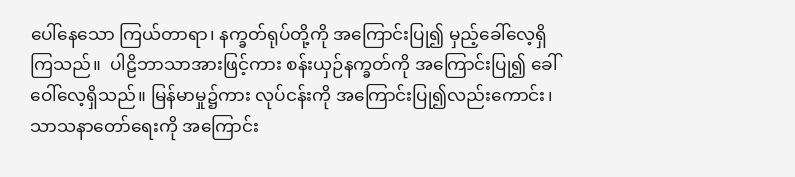ပေါ်နေသော ကြယ်တာရာ၊ နက္ခတ်ရုပ်တို့ကို အကြောင်းပြု၍ မှည့်ခေါ်လေ့ရှိကြသည်။  ပါဠိဘာသာအားဖြင့်ကား စန်းယှဉ်နက္ခတ်ကို အကြောင်းပြု၍ ခေါ်ဝေါ်လေ့ရှိသည်။ မြန်မာမှု၌ကား လုပ်ငန်းကို အကြောင်းပြု၍လည်းကောင်း၊ သာသနာတော်ရေးကို အကြောင်း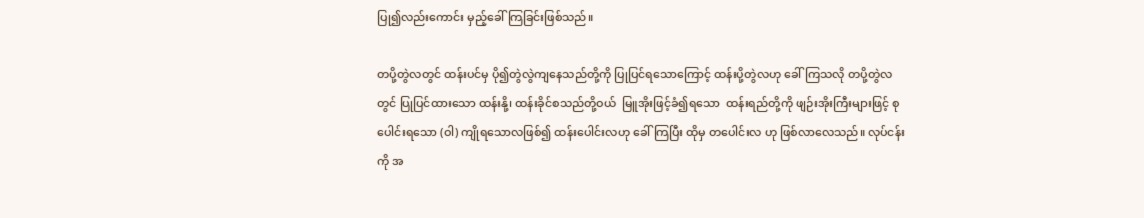ပြု၍လည်းကောင်း မှည့်ခေါ်ကြခြင်းဖြစ်သည်။

တပို့တွဲလတွင် ထန်းပင်မှ ပို၍တွဲလွဲကျနေသည်တို့ကို ပြုပြင်ရသောကြောင့် ထန်းပို့တွဲလဟု ခေါ်ကြသလို တပို့တွဲလတွင် ပြုပြင်ထားသော ထန်းနို့၊ ထန်းခိုင်စသည်တို့ဝယ်  မြူအိုးဖြင့်ခံ၍ရသော  ထန်းရည်တို့ကို ဖျဉ်းအိုးကြီးများဖြင့် စုပေါင်းရသော (ဝါ) ကျိုရသောလဖြစ်၍ ထန်းပေါင်းလဟု ခေါ်ကြပြီး ထိုမှ တပေါင်းလ ဟု ဖြစ်လာလေသည်။ လုပ်ငန်းကို အ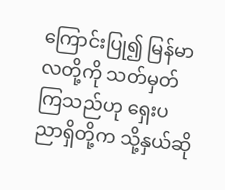ကြောင်းပြု၍ မြန်မာလတို့ကို သတ်မှတ်ကြသည်ဟု ရှေးပညာရှိတို့က သို့နှယ်ဆို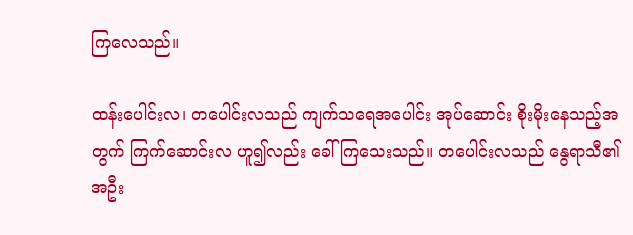ကြလေသည်။

ထန်းပေါင်းလ၊ တပေါင်းလသည် ကျက်သရေအပေါင်း အုပ်ဆောင်း စိုးမိုးနေသည့်အတွက် ကြက်ဆောင်းလ ဟူ၍လည်း ခေါ်ကြသေးသည်။ တပေါင်းလသည် နွေရာသီ၏ အဦး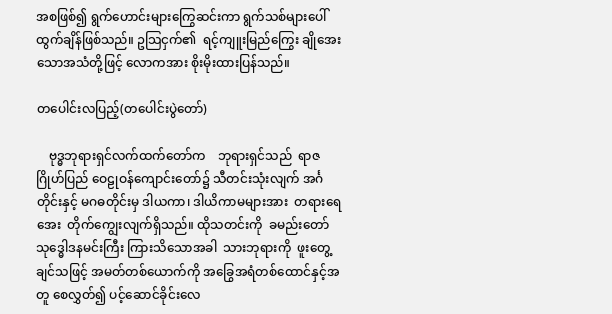အစဖြစ်၍ ရွက်ဟောင်းများကြွေဆင်းကာ ရွက်သစ်များပေါ်ထွက်ချိန်ဖြစ်သည်။ ဥသြငှက်၏  ရင့်ကျူးမြည်ကြွေး ချိုအေးသောအသံတို့ဖြင့် လောကအား စိုးမိုးထားပြန်သည်။

တပေါင်းလပြည့်(တပေါင်းပွဲတော်)

    ဗုဒ္ဓဘုရားရှင်လက်ထက်တော်က    ဘုရားရှင်သည်  ရာဇဂြိုဟ်ပြည် ဝေဠုဝန်ကျောင်းတော်၌ သီတင်းသုံးလျက် အင်္ဂတိုင်းနှင့် မဂဓတိုင်းမှ ဒါယကာ၊ ဒါယိကာမများအား  တရားရေအေး  တိုက်ကျွေးလျက်ရှိသည်။ ထိုသတင်းကို  ခမည်းတော် သုဒ္ဓေါဒနမင်းကြီး ကြားသိသောအခါ  သားဘုရားကို  ဖူးတွေ့ချင်သဖြင့် အမတ်တစ်ယောက်ကို အခြွေအရံတစ်ထောင်နှင့်အတူ စေလွှတ်၍ ပင့်ဆောင်ခိုင်းလေ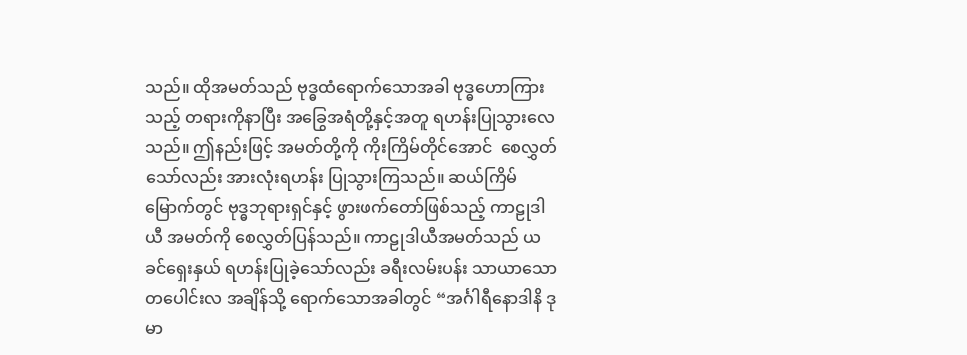သည်။ ထိုအမတ်သည် ဗုဒ္ဓထံရောက်သောအခါ ဗုဒ္ဓဟောကြားသည့် တရားကိုနာပြီး အခြွေအရံတို့နှင့်အတူ ရဟန်းပြုသွားလေသည်။ ဤနည်းဖြင့် အမတ်တို့ကို ကိုးကြိမ်တိုင်အောင်  စေလွှတ်သော်လည်း အားလုံးရဟန်း ပြုသွားကြသည်။ ဆယ်ကြိမ်မြောက်တွင် ဗုဒ္ဓဘုရားရှင်နှင့် ဖွားဖက်တော်ဖြစ်သည့် ကာဠုဒါယီ အမတ်ကို စေလွှတ်ပြန်သည်။ ကာဠုဒါယီအမတ်သည် ယခင်ရှေးနှယ် ရဟန်းပြုခဲ့သော်လည်း ခရီးလမ်းပန်း သာယာသော တပေါင်းလ အချိန်သို့ ရောက်သောအခါတွင် “အင်္ဂါရီနောဒါနိ ဒုမာ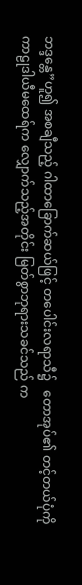ဘဒ္ဒန္တေ”ဟူ၍ အစချီသည့် ဂါထာခြောက်ဆယ်ဖြင့် တပေါင်းလရာသီ၌   တောအုပ်၏ တင့်တယ်ပုံကို ကာဠုဒါယီမထေရ်က လျှောက်သည့်အတိုင်း မြတ်စွာဘုရားသခင်သည် က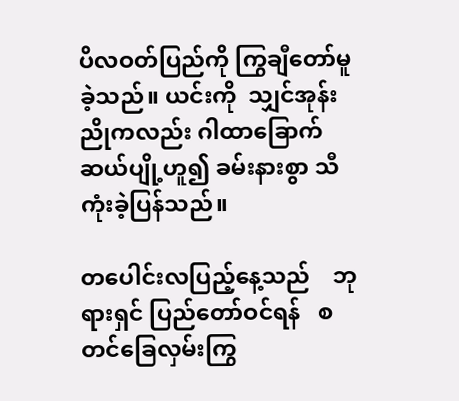ပိလဝတ်ပြည်ကို ကြွချီတော်မူခဲ့သည်။ ယင်းကို  သျှင်အုန်းညိုကလည်း ဂါထာခြောက်ဆယ်ပျို့ဟူ၍ ခမ်းနားစွာ သီကုံးခဲ့ပြန်သည်။

တပေါင်းလပြည့်နေ့သည်    ဘုရားရှင် ပြည်တော်ဝင်ရန်   စတင်ခြေလှမ်းကြွ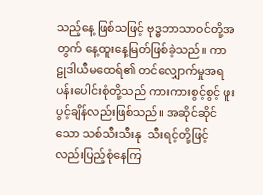သည့်နေ့ ဖြစ်သဖြင့် ဗုဒ္ဓဘာသာဝင်တို့အတွက် နေ့ထူးနေ့မြတ်ဖြစ်ခဲ့သည်။ ကာဠုဒါယီမထေရ်၏ တင်လျှောက်မှုအရ ပန်းပေါင်းစုံတို့သည် ကားကားစွင့်စွင့် ဖူးပွင့်ချိန်လည်းဖြစ်သည်။ အဆိုင်ဆိုင်သော သစ်သီးသီးနု  သီးရင့်တို့ဖြင့်လည်းပြည့်စုံနေကြ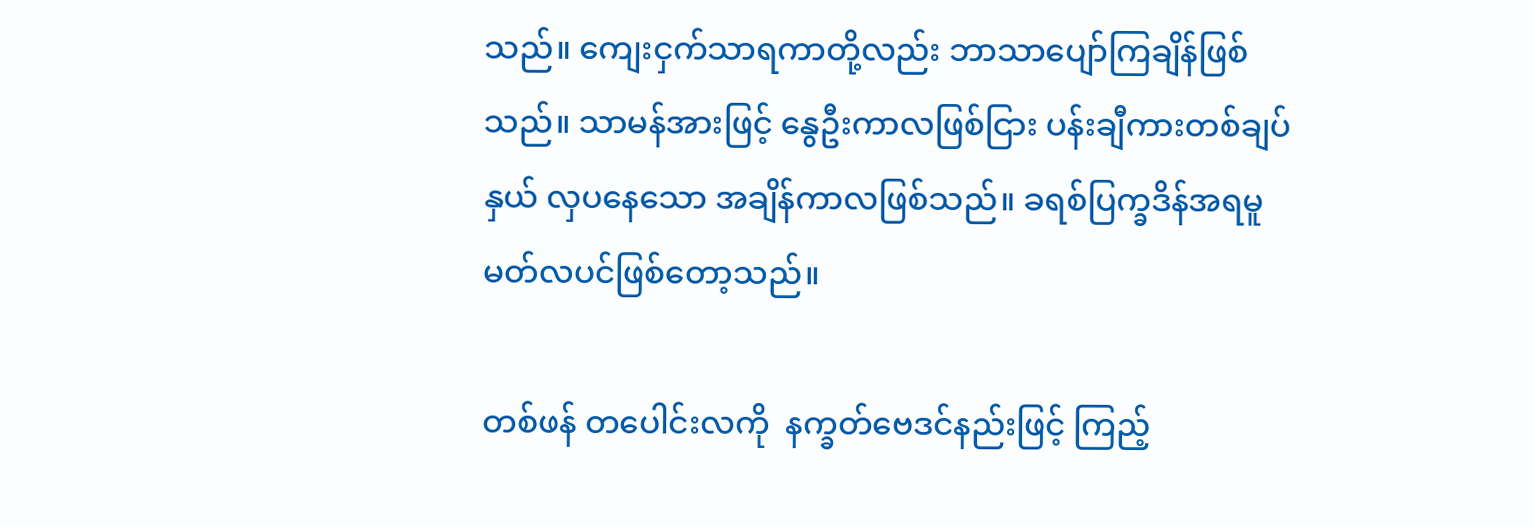သည်။ ကျေးငှက်သာရကာတို့လည်း ဘာသာပျော်ကြချိန်ဖြစ်သည်။ သာမန်အားဖြင့် နွေဦးကာလဖြစ်ငြား ပန်းချီကားတစ်ချပ်နှယ် လှပနေသော အချိန်ကာလဖြစ်သည်။ ခရစ်ပြက္ခဒိန်အရမူ မတ်လပင်ဖြစ်တော့သည်။

တစ်ဖန် တပေါင်းလကို  နက္ခတ်ဗေဒင်နည်းဖြင့် ကြည့်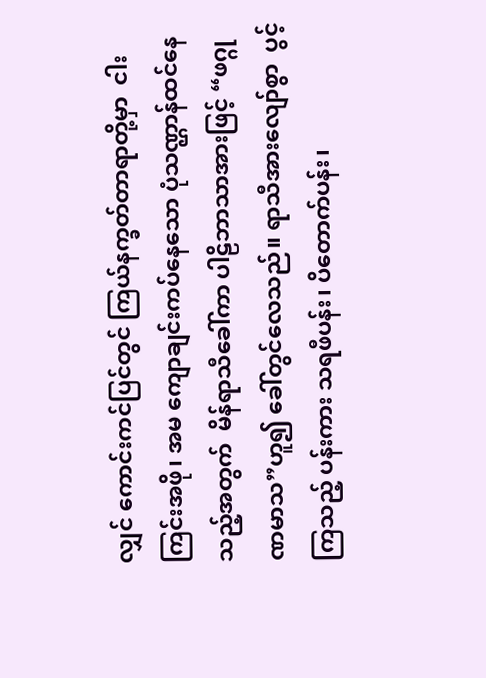လျှင် ကောင်းကင်ပြင်တွင် ကြယ်နက္ခတ်တာရာတို့မှာ  ငါးကြင်းအဖို၊ အမ ကျောချင်းကပ်နေသော ပုံသဏ္ဌာန်ထင်နေသည့်အတွက်  မိန်ရာသီခေါ်ကာ ပါဠိဘာသာအားဖြင့် “ဖဂ္ဂုဏမာသ”ဟူ၍ ခေါ်တွင်လေသည်။ ရာသီအားလျော်စွာ  ပွင့်ကြသည့် ပန်းကား သရဖီပန်း၊ ပိတောက်ပန်း၊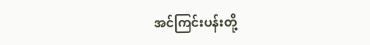အင်ကြင်းပန်းတို့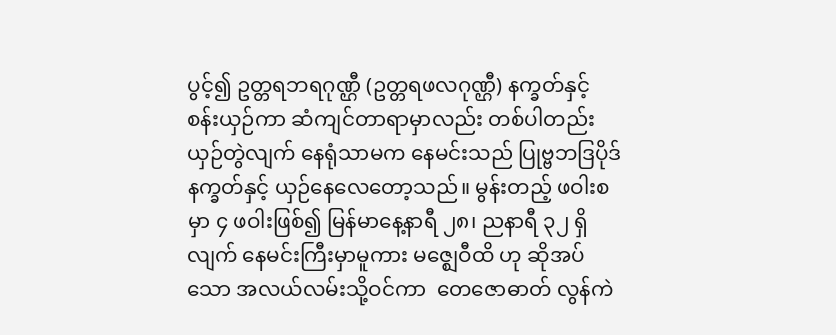ပွင့်၍ ဥတ္တရဘရဂုဏ္ဌီ (ဥတ္တရဖလဂုဏ္ဌီ) နက္ခတ်နှင့် စန်းယှဉ်ကာ ဆံကျင်တာရာမှာလည်း တစ်ပါတည်းယှဉ်တွဲလျက် နေရုံသာမက နေမင်းသည် ပြုဗ္ဗဘဒြပိုဒ်နက္ခတ်နှင့် ယှဉ်နေလေတော့သည်။ မွန်းတည့် ဖဝါးစမှာ ၄ ဖဝါးဖြစ်၍ မြန်မာနေ့နာရီ ၂၈၊ ညနာရီ ၃၂ ရှိလျက် နေမင်းကြီးမှာမူကား မဇ္ဈေဝီထိ ဟု ဆိုအပ်သော အလယ်လမ်းသို့ဝင်ကာ  တေဇောဓာတ် လွန်ကဲ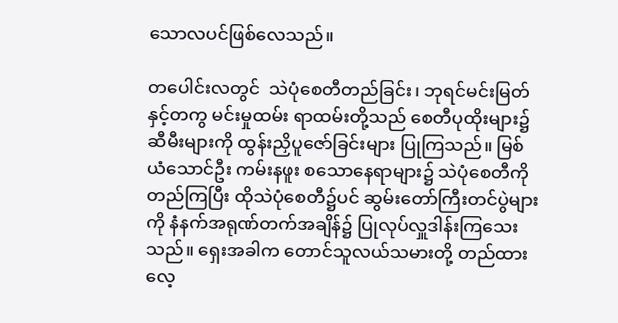သောလပင်ဖြစ်လေသည်။

တပေါင်းလတွင်  သဲပုံစေတီတည်ခြင်း၊ ဘုရင်မင်းမြတ်နှင့်တကွ မင်းမှုထမ်း ရာထမ်းတို့သည် စေတီပုထိုးများ၌ ဆီမီးများကို ထွန်းညှိပူဇော်ခြင်းများ ပြုကြသည်။ မြစ်ယံသောင်ဦး ကမ်းနဖူး စသောနေရာများ၌ သဲပုံစေတီကိုတည်ကြပြီး ထိုသဲပုံစေတီ၌ပင် ဆွမ်းတော်ကြီးတင်ပွဲများကို နံနက်အရုဏ်တက်အချိန်၌ ပြုလုပ်လှူဒါန်းကြသေးသည်။ ရှေးအခါက တောင်သူလယ်သမားတို့ တည်ထားလေ့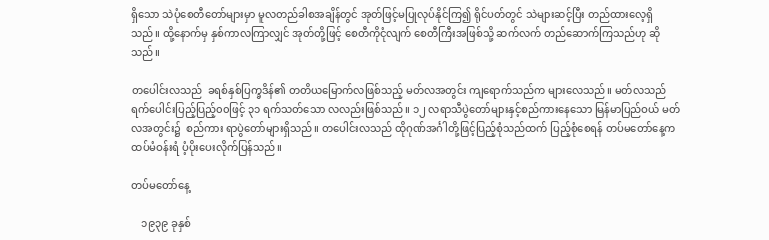ရှိသော သဲပုံစေတီတော်များမှာ မူလတည်ခါစအချိန်တွင် အုတ်ဖြင့်မပြုလုပ်နိုင်ကြ၍ ရိုင်ပတ်တွင် သဲများဆင့်ပြီး တည်ထားလေ့ရှိသည်။ ထို့နောက်မှ နှစ်ကာလကြာလျှင် အုတ်တို့ဖြင့် စေတီကိုငုံလျက် စေတီကြီးအဖြစ်သို့ ဆက်လက် တည်ဆောက်ကြသည်ဟု ဆိုသည်။

တပေါင်းလသည်  ခရစ်နှစ်ပြက္ခဒိန်၏ တတိယမြောက်လဖြစ်သည့် မတ်လအတွင်း ကျရောက်သည်က များလေသည်။ မတ်လသည် ရက်ပေါင်းပြည့်ပြည့်၀၀ဖြင့် ၃၁ ရက်သတ်သော လလည်းဖြစ်သည်။ ၁၂ လရာသီပွဲတော်များနှင့်စည်ကားနေသော မြန်မာပြည်ဝယ် မတ်လအတွင်း၌  စည်ကား ရာပွဲတော်များရှိသည်။ တပေါင်းလသည် ထိုဂုဏ်အင်္ဂါတို့ဖြင့်ပြည့်စုံသည်ထက် ပြည့်စုံစေရန် တပ်မတော်နေ့က ထပ်မံဝန်းရံ ပံ့ပိုးပေးလိုက်ပြန်သည်။

တပ်မတော်နေ့

    ၁၉၃၉ ခုနှစ်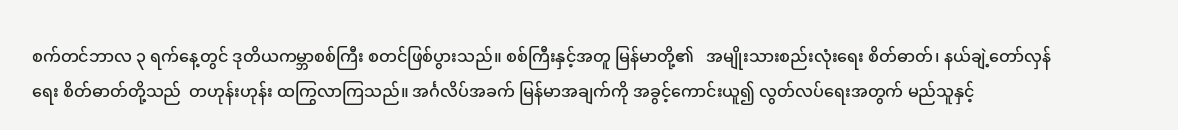စက်တင်ဘာလ ၃ ရက်နေ့တွင် ဒုတိယကမ္ဘာစစ်ကြီး စတင်ဖြစ်ပွားသည်။ စစ်ကြီးနှင့်အတူ မြန်မာတို့၏   အမျိုးသားစည်းလုံးရေး စိတ်ဓာတ်၊ နယ်ချဲ့တော်လှန်ရေး စိတ်ဓာတ်တို့သည်  တဟုန်းဟုန်း ထကြွလာကြသည်။ အင်္ဂလိပ်အခက် မြန်မာအချက်ကို အခွင့်ကောင်းယူ၍ လွတ်လပ်ရေးအတွက် မည်သူနှင့်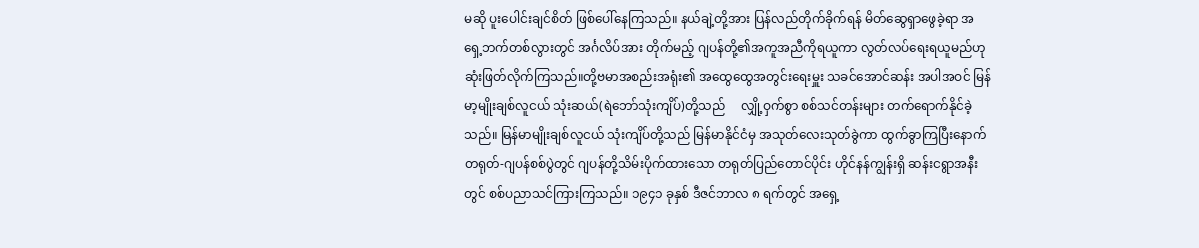မဆို ပူးပေါင်းချင်စိတ် ဖြစ်ပေါ်နေကြသည်။ နယ်ချဲ့တို့အား ပြန်လည်တိုက်ခိုက်ရန် မိတ်ဆွေရှာဖွေခဲ့ရာ အရှေ့ဘက်တစ်လွားတွင် အင်္ဂလိပ်အား တိုက်မည့် ဂျပန်တို့၏အကူအညီကိုရယူကာ လွတ်လပ်ရေးရယူမည်ဟုဆုံးဖြတ်လိုက်ကြသည်။တို့ဗမာအစည်းအရုံး၏ အထွေထွေအတွင်းရေးမှူး သခင်အောင်ဆန်း အပါအဝင် မြန်မာ့မျိုးချစ်လူငယ် သုံးဆယ်(ရဲဘော်သုံးကျိပ်)တို့သည်     လျှို့ဝှက်စွာ စစ်သင်တန်းများ တက်ရောက်နိုင်ခဲ့သည်။ မြန်မာမျိုးချစ်လူငယ် သုံးကျိပ်တို့သည် မြန်မာနိုင်ငံမှ အသုတ်လေးသုတ်ခွဲကာ ထွက်ခွာကြပြီးနောက် တရုတ်-ဂျပန်စစ်ပွဲတွင် ဂျပန်တို့သိမ်းပိုက်ထားသော တရုတ်ပြည်တောင်ပိုင်း ဟိုင်နန်ကျွန်းရှိ ဆန်းငရွာအနီးတွင် စစ်ပညာသင်ကြားကြသည်။ ၁၉၄၁ ခုနှစ် ဒီဇင်ဘာလ ၈ ရက်တွင် အရှေ့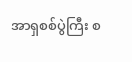အာရှစစ်ပွဲကြီး စ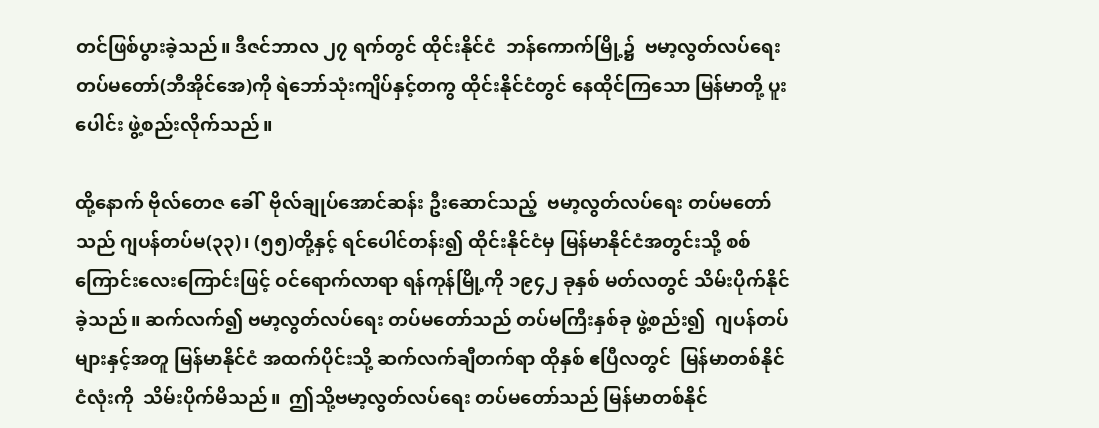တင်ဖြစ်ပွားခဲ့သည်။ ဒီဇင်ဘာလ ၂၇ ရက်တွင် ထိုင်းနိုင်ငံ  ဘန်ကောက်မြို့၌  ဗမာ့လွတ်လပ်ရေး တပ်မတော်(ဘီအိုင်အေ)ကို ရဲဘော်သုံးကျိပ်နှင့်တကွ ထိုင်းနိုင်ငံတွင် နေထိုင်ကြသော မြန်မာတို့ ပူးပေါင်း ဖွဲ့စည်းလိုက်သည်။

ထို့နောက် ဗိုလ်တေဇ ခေါ်  ဗိုလ်ချုပ်အောင်ဆန်း ဦးဆောင်သည့်  ဗမာ့လွတ်လပ်ရေး တပ်မတော်သည် ဂျပန်တပ်မ(၃၃)၊ (၅၅)တို့နှင့် ရင်ပေါင်တန်း၍ ထိုင်းနိုင်ငံမှ မြန်မာနိုင်ငံအတွင်းသို့ စစ်ကြောင်းလေးကြောင်းဖြင့် ဝင်ရောက်လာရာ ရန်ကုန်မြို့ကို ၁၉၄၂ ခုနှစ် မတ်လတွင် သိမ်းပိုက်နိုင်ခဲ့သည်။ ဆက်လက်၍ ဗမာ့လွတ်လပ်ရေး တပ်မတော်သည် တပ်မကြီးနှစ်ခု ဖွဲ့စည်း၍  ဂျပန်တပ်များနှင့်အတူ မြန်မာနိုင်ငံ အထက်ပိုင်းသို့ ဆက်လက်ချီတက်ရာ ထိုနှစ် ဧပြီလတွင်  မြန်မာတစ်နိုင်ငံလုံးကို  သိမ်းပိုက်မိသည်။  ဤသို့ဗမာ့လွတ်လပ်ရေး တပ်မတော်သည် မြန်မာတစ်နိုင်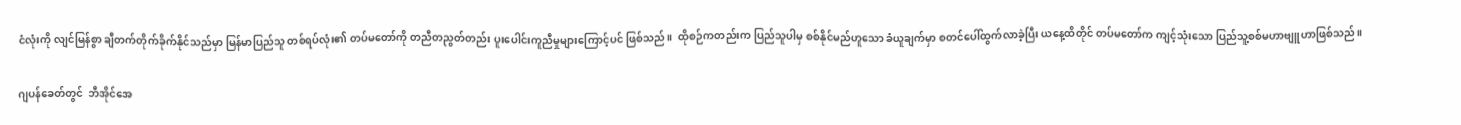ငံလုံးကို လျင်မြန်စွာ ချီတက်တိုက်ခိုက်နိုင်သည်မှာ မြန်မာပြည်သူ တစ်ရပ်လုံး၏ တပ်မတော်ကို တညီတညွတ်တည်း ပူးပေါင်းကူညီမှုများကြောင့်ပင် ဖြစ်သည်။  ထိုစဉ်ကတည်းက ပြည်သူပါမှ စစ်နိုင်မည်ဟူသော ခံယူချက်မှာ စတင်ပေါ်ထွက်လာခဲ့ပြီး ယနေ့ထိတိုင် တပ်မတော်က ကျင့်သုံးသော ပြည်သူ့စစ်မဟာဗျူဟာဖြစ်သည်။

ဂျပန်ခေတ်တွင်  ဘီအိုင်အေ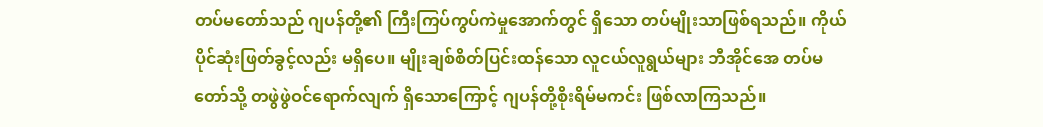တပ်မတော်သည် ဂျပန်တို့၏ ကြီးကြပ်ကွပ်ကဲမှုအောက်တွင် ရှိသော တပ်မျိုးသာဖြစ်ရသည်။ ကိုယ်ပိုင်ဆုံးဖြတ်ခွင့်လည်း မရှိပေ။ မျိုးချစ်စိတ်ပြင်းထန်သော လူငယ်လူရွယ်များ ဘီအိုင်အေ တပ်မတော်သို့ တဖွဲဖွဲဝင်ရောက်လျက် ရှိသောကြောင့် ဂျပန်တို့စိုးရိမ်မကင်း ဖြစ်လာကြသည်။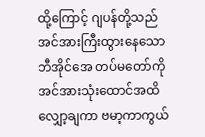ထို့ကြောင့် ဂျပန်တို့သည် အင်အားကြီးထွားနေသော ဘီအိုင်အေ တပ်မတော်ကို အင်အားသုံးထောင်အထိ လျှော့ချကာ ဗမာ့ကာကွယ်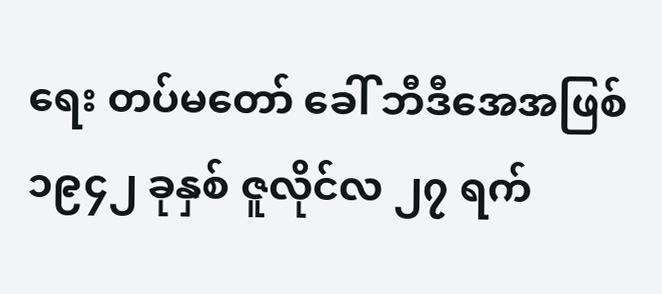ရေး တပ်မတော် ခေါ် ဘီဒီအေအဖြစ် ၁၉၄၂ ခုနှစ် ဇူလိုင်လ ၂၇ ရက်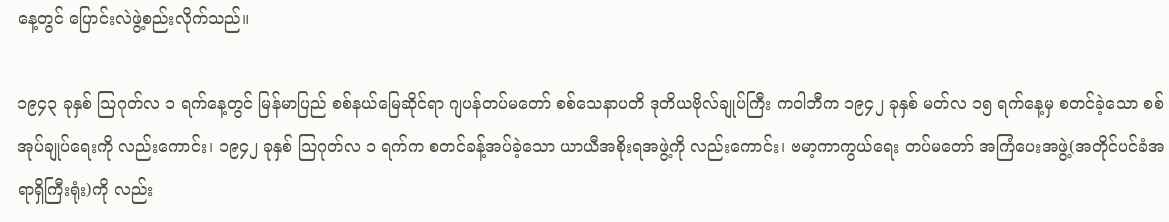နေ့တွင် ပြောင်းလဲဖွဲ့စည်းလိုက်သည်။

၁၉၄၃ ခုနှစ် သြဂုတ်လ ၁ ရက်နေ့တွင် မြန်မာပြည် စစ်နယ်မြေဆိုင်ရာ ဂျပန်တပ်မတော် စစ်သေနာပတိ ဒုတိယဗိုလ်ချုပ်ကြီး ကဝါဘီက ၁၉၄၂ ခုနှစ် မတ်လ ၁၅ ရက်နေ့မှ စတင်ခဲ့သော စစ်အုပ်ချုပ်ရေးကို လည်းကောင်း၊ ၁၉၄၂ ခုနှစ် သြဂုတ်လ ၁ ရက်က စတင်ခန့်အပ်ခဲ့သော ယာယီအစိုးရအဖွဲ့ကို လည်းကောင်း၊ ဗမာ့ကာကွယ်ရေး တပ်မတော် အကြံပေးအဖွဲ့(အတိုင်ပင်ခံအရာရှိကြီးရုံး)ကို လည်း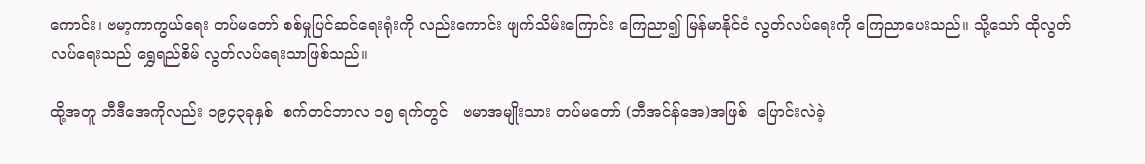ကောင်း၊ ဗမာ့ကာကွယ်ရေး တပ်မတော် စစ်မှုပြင်ဆင်ရေးရုံးကို လည်းကောင်း ဖျက်သိမ်းကြောင်း ကြေညာ၍ မြန်မာနိုင်ငံ လွတ်လပ်ရေးကို ကြေညာပေးသည်။ သို့သော် ထိုလွတ်လပ်ရေးသည် ရွှေရည်စိမ် လွတ်လပ်ရေးသာဖြစ်သည်။

ထို့အတူ ဘီဒီအေကိုလည်း ၁၉၄၃ခုနှစ်  စက်တင်ဘာလ ၁၅ ရက်တွင်   ဗမာအမျိုးသား တပ်မတော် (ဘီအင်န်အေ)အဖြစ်  ပြောင်းလဲခဲ့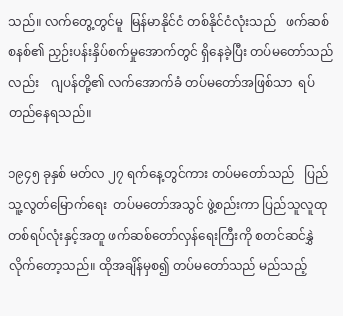သည်။ လက်တွေ့တွင်မူ  မြန်မာနိုင်ငံ တစ်နိုင်ငံလုံးသည်   ဖက်ဆစ်စနစ်၏ ညှဉ်းပန်းနှိပ်စက်မှုအောက်တွင် ရှိနေခဲ့ပြီး တပ်မတော်သည်လည်း    ဂျပန်တို့၏ လက်အောက်ခံ တပ်မတော်အဖြစ်သာ  ရပ်တည်နေရသည်။

၁၉၄၅ ခုနှစ် မတ်လ ၂၇ ရက်နေ့တွင်ကား တပ်မတော်သည်   ပြည်သူ့လွတ်မြောက်ရေး  တပ်မတော်အသွင် ဖွဲ့စည်းကာ ပြည်သူလူထု တစ်ရပ်လုံးနှင့်အတူ ဖက်ဆစ်တော်လှန်ရေးကြီးကို စတင်ဆင်နွှဲလိုက်တော့သည်။ ထိုအချိန်မှစ၍ တပ်မတော်သည် မည်သည့်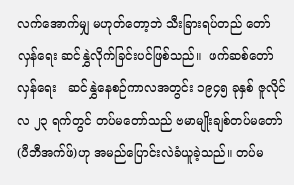လက်အောက်မျှ မဟုတ်တော့ဘဲ သီးခြားရပ်တည် တော်လှန်ရေး ဆင်နွှဲလိုက်ခြင်းပင်ဖြစ်သည်။  ဖက်ဆစ်တော်လှန်ရေး   ဆင်နွှဲနေစဉ်ကာလအတွင်း ၁၉၄၅ ခုနှစ် ဇူလိုင်လ ၂၃ ရက်တွင် တပ်မတော်သည် ဗမာမျိုးချစ်တပ်မတော် (ပီဘီအက်ဖ်)ဟု အမည်ပြောင်းလဲခံယူခဲ့သည်။ တပ်မ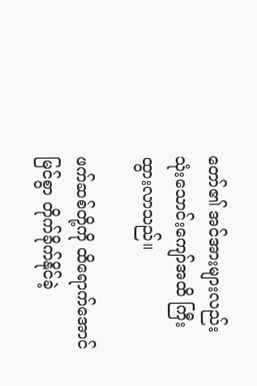တော်၏ အင်အားများလည်း သုံးသောင်းကျော်အထိ ကြီးထွားလာသည်။

ဖက်ဆစ်တို့ကို ထိရောက်အောင်မြင်စွာ တိုက်ခိုက်နိုင်ခဲ့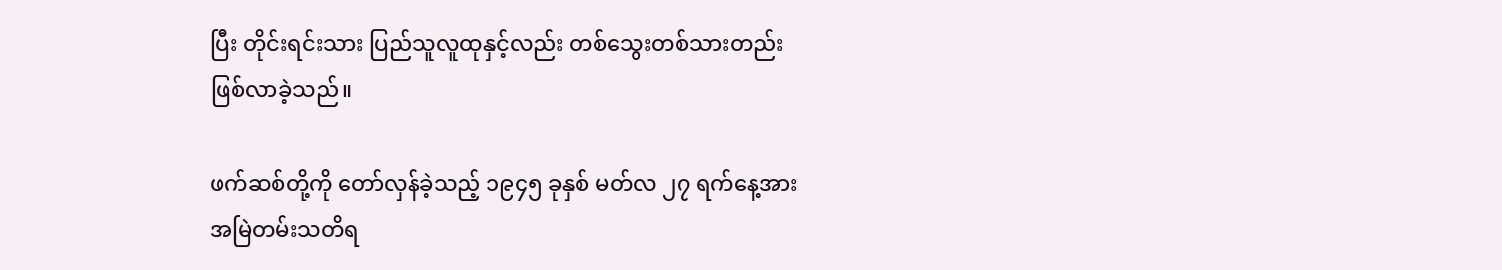ပြီး တိုင်းရင်းသား ပြည်သူလူထုနှင့်လည်း တစ်သွေးတစ်သားတည်း  ဖြစ်လာခဲ့သည်။

ဖက်ဆစ်တို့ကို တော်လှန်ခဲ့သည့် ၁၉၄၅ ခုနှစ် မတ်လ ၂၇ ရက်နေ့အား အမြဲတမ်းသတိရ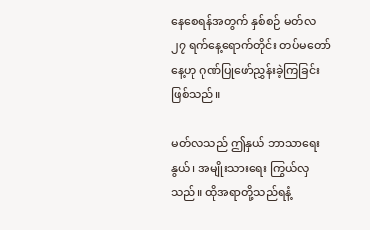နေစေရန်အတွက် နှစ်စဉ် မတ်လ ၂၇ ရက်နေ့ရောက်တိုင်း တပ်မတော်နေ့ဟု ဂုဏ်ပြုဖော်ညွှန်းခဲ့ကြခြင်းဖြစ်သည်။

မတ်လသည် ဤနှယ် ဘာသာရေးနွယ်၊ အမျိုးသားရေး ကြွယ်လှသည်။ ထိုအရာတို့သည်ရနံ့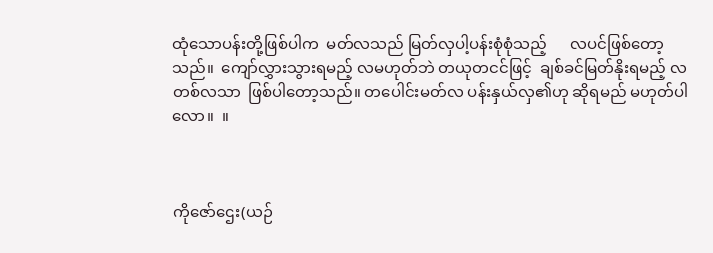ထုံသောပန်းတို့ဖြစ်ပါက  မတ်လသည် မြတ်လှပါ့ပန်းစုံစုံသည့်      လပင်ဖြစ်တော့သည်။  ကျော်လွှားသွားရမည့် လမဟုတ်ဘဲ တယုတငင်ဖြင့်  ချစ်ခင်မြတ်နိုးရမည့် လတစ်လသာ  ဖြစ်ပါတော့သည်။ တပေါင်းမတ်လ ပန်းနှယ်လှ၏ဟု ဆိုရမည် မဟုတ်ပါလော။  ။



ကိုဇော်ဌေး(ယဉ်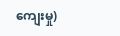ကျေးမှု)